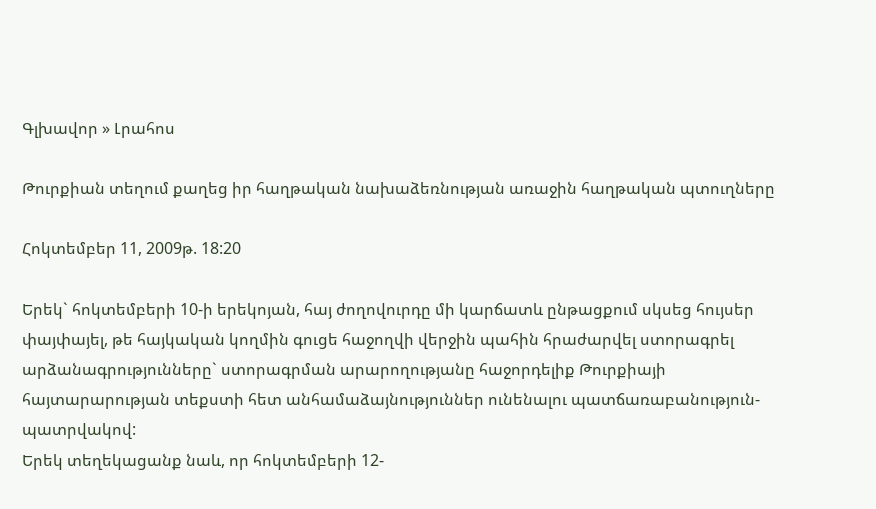Գլխավոր » Լրահոս

Թուրքիան տեղում քաղեց իր հաղթական նախաձեռնության առաջին հաղթական պտուղները

Հոկտեմբեր 11, 2009թ. 18:20

Երեկ` հոկտեմբերի 10-ի երեկոյան, հայ ժողովուրդը մի կարճատև ընթացքում սկսեց հույսեր փայփայել, թե հայկական կողմին գուցե հաջողվի վերջին պահին հրաժարվել ստորագրել արձանագրությունները` ստորագրման արարողությանը հաջորդելիք Թուրքիայի հայտարարության տեքստի հետ անհամաձայնություններ ունենալու պատճառաբանություն-պատրվակով:
Երեկ տեղեկացանք նաև, որ հոկտեմբերի 12-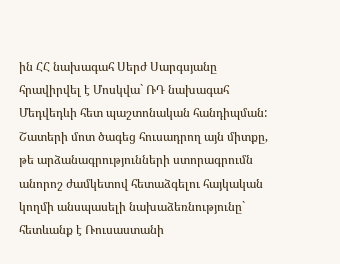ին ՀՀ նախագահ Սերժ Սարգսյանը հրավիրվել է Մոսկվա` ՌԴ նախագահ Մեդվեդևի հետ պաշտոնական հանդիպման: Շատերի մոտ ծագեց հուսադրող այն միտքը, թե արձանագրությունների ստորագրումն անորոշ ժամկետով հետաձգելու հայկական կողմի անսպասելի նախաձեռնությունը` հետևանք է Ռուսաստանի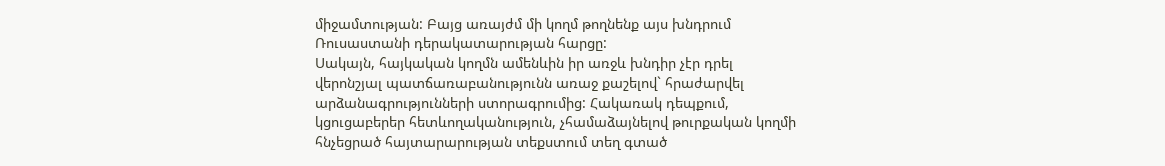միջամտության: Բայց առայժմ մի կողմ թողնենք այս խնդրում Ռուսաստանի դերակատարության հարցը:
Սակայն, հայկական կողմն ամենևին իր առջև խնդիր չէր դրել վերոնշյալ պատճառաբանությունն առաջ քաշելով` հրաժարվել արձանագրությունների ստորագրումից: Հակառակ դեպքում, կցուցաբերեր հետևողականություն, չհամաձայնելով թուրքական կողմի հնչեցրած հայտարարության տեքստում տեղ գտած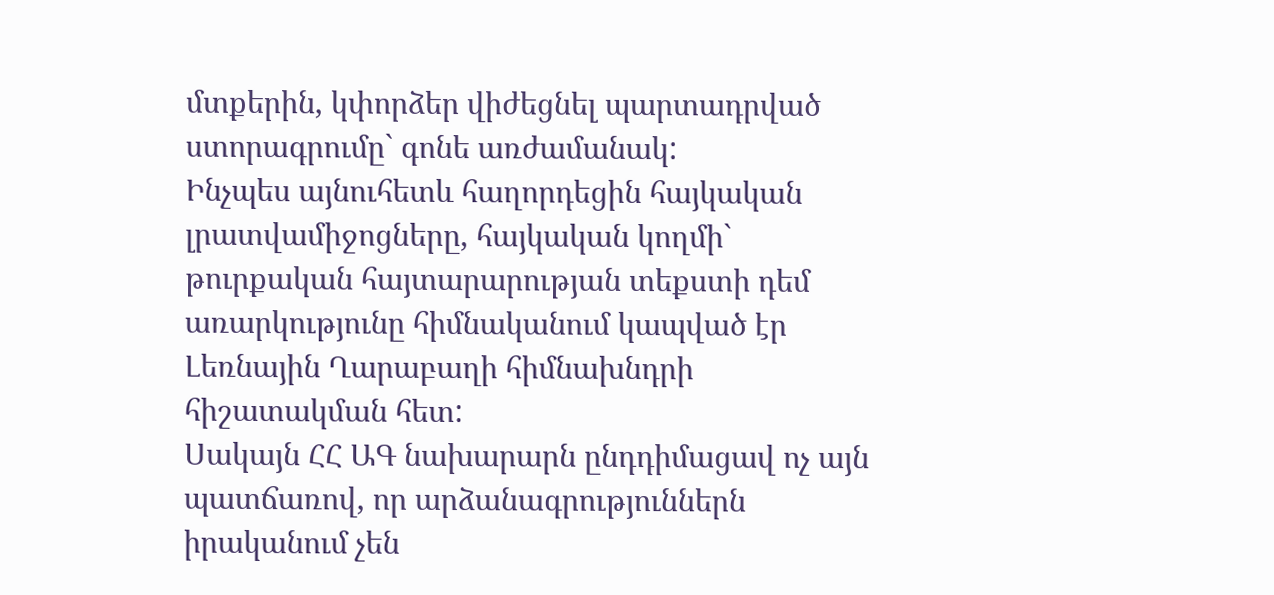մտքերին, կփորձեր վիժեցնել պարտադրված ստորագրումը` գոնե առժամանակ:
Ինչպես այնուհետև հաղորդեցին հայկական լրատվամիջոցները, հայկական կողմի` թուրքական հայտարարության տեքստի դեմ առարկությունը հիմնականում կապված էր Լեռնային Ղարաբաղի հիմնախնդրի հիշատակման հետ:
Սակայն ՀՀ ԱԳ նախարարն ընդդիմացավ ոչ այն պատճառով, որ արձանագրություններն իրականում չեն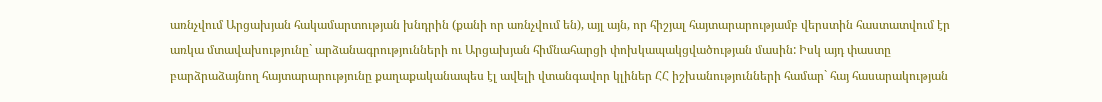առնչվում Արցախյան հակամարտության խնդրին (քանի որ առնչվում են), այլ այն, որ հիշյալ հայտարարությամբ վերստին հաստատվում էր առկա մտավախությունը` արձանագրությունների ու Արցախյան հիմնահարցի փոխկապակցվածության մասին: Իսկ այդ փաստը բարձրաձայնող հայտարարությունը քաղաքականապես էլ ավելի վտանգավոր կլիներ ՀՀ իշխանությունների համար` հայ հասարակության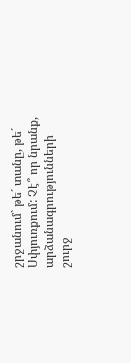շրջանում` թե´ տանը, թե´ Սփյուռքում: Չէ՞ որ նրանք, արձանագրությունների շուրջ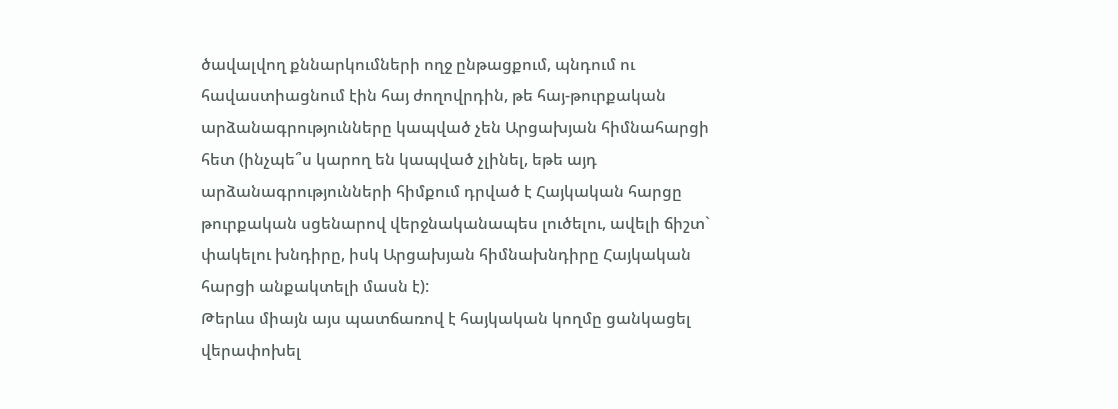ծավալվող քննարկումների ողջ ընթացքում, պնդում ու հավաստիացնում էին հայ ժողովրդին, թե հայ-թուրքական արձանագրությունները կապված չեն Արցախյան հիմնահարցի հետ (ինչպե՞ս կարող են կապված չլինել, եթե այդ արձանագրությունների հիմքում դրված է Հայկական հարցը թուրքական սցենարով վերջնականապես լուծելու, ավելի ճիշտ` փակելու խնդիրը, իսկ Արցախյան հիմնախնդիրը Հայկական հարցի անքակտելի մասն է):
Թերևս միայն այս պատճառով է հայկական կողմը ցանկացել վերափոխել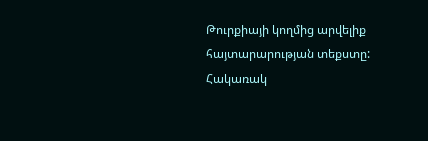Թուրքիայի կողմից արվելիք հայտարարության տեքստը: Հակառակ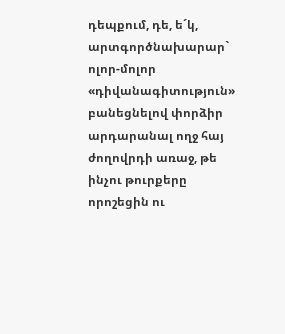դեպքում, դե, ե´կ, արտգործնախարար` ոլոր-մոլոր «դիվանագիտություն» բանեցնելով փորձիր արդարանալ ողջ հայ ժողովրդի առաջ, թե ինչու թուրքերը որոշեցին ու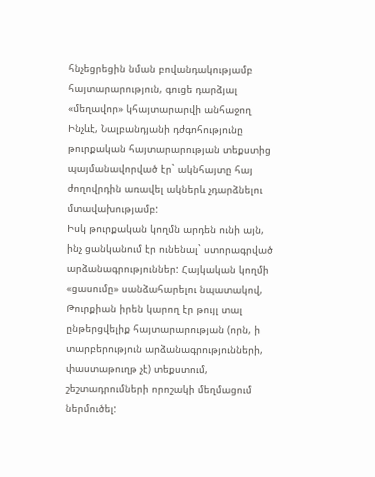հնչեցրեցին նման բովանդակությամբ հայտարարություն, գուցե դարձյալ «մեղավոր» կհայտարարվի անհաջող
Ինչևէ, Նալբանդյանի դժգոհությունը թուրքական հայտարարության տեքստից պայմանավորված էր` ակնհայտը հայ ժողովրդին առավել ակներև չդարձնելու մտավախությամբ:
Իսկ թուրքական կողմն արդեն ունի այն, ինչ ցանկանում էր ունենալ` ստորագրված արձանագրություններ: Հայկական կողմի «ցասումը» սանձահարելու նպատակով, Թուրքիան իրեն կարող էր թույլ տալ ընթերցվելիք հայտարարության (որն, ի տարբերություն արձանագրությունների, փաստաթուղթ չէ) տեքստում, շեշտադրումների որոշակի մեղմացում ներմուծել: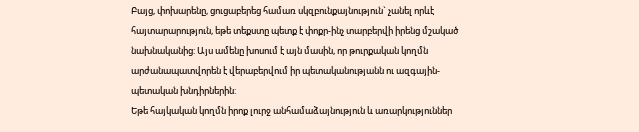Բայց, փոխարենը, ցուցաբերեց համառ սկզբունքայնություն` չանել որևէ հայտարարություն, եթե տեքստը պետք է փոքր-ինչ տարբերվի իրենց մշակած նախնականից: Այս ամենը խոսում է այն մասին, որ թուրքական կողմն արժանապատվորեն է վերաբերվում իր պետականությանն ու ազգային-պետական խնդիրներին:
Եթե հայկական կողմն իրոք լուրջ անհամաձայնություն և առարկություններ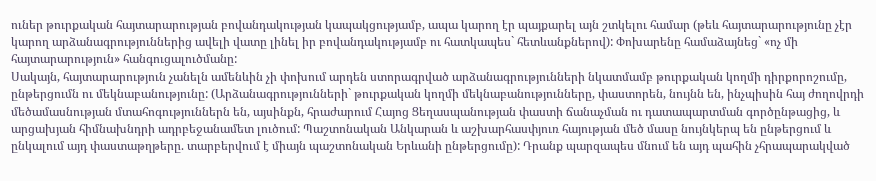ուներ թուրքական հայտարարության բովանդակության կապակցությամբ, ապա կարող էր պայքարել այն շտկելու համար (թեև հայտարարությունը չէր կարող արձանագրություններից ավելի վատը լինել իր բովանդակությամբ ու հատկապես` հետևանքներով): Փոխարենը համաձայնեց` «ոչ մի հայտարարություն» հանգուցալուծմանը:
Սակայն, հայտարարություն չանելն ամենևին չի փոխում արդեն ստորագրված արձանագրությունների նկատմամբ թուրքական կողմի դիրքորոշումը, ընթերցումն ու մեկնաբանությունը: (Արձանագրությունների` թուրքական կողմի մեկնաբանությունները, փաստորեն, նույնն են, ինչպիսին հայ ժողովրդի մեծամասնության մտահոգություններն են, այսինքն, հրաժարում Հայոց Ցեղասպանության փաստի ճանաչման ու դատապարտման գործընթացից, և արցախյան հիմնախնդրի ադրբեջանամետ լուծում: Պաշտոնական Անկարան և աշխարհասփյուռ հայության մեծ մասը նույնկերպ են ընթերցում և ընկալում այդ փաստաթղթերը. տարբերվում է միայն պաշտոնական Երևանի ընթերցումը): Դրանք պարզապես մնում են այդ պահին չհրապարակված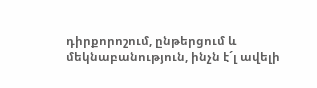դիրքորոշում, ընթերցում և մեկնաբանություն, ինչն է´լ ավելի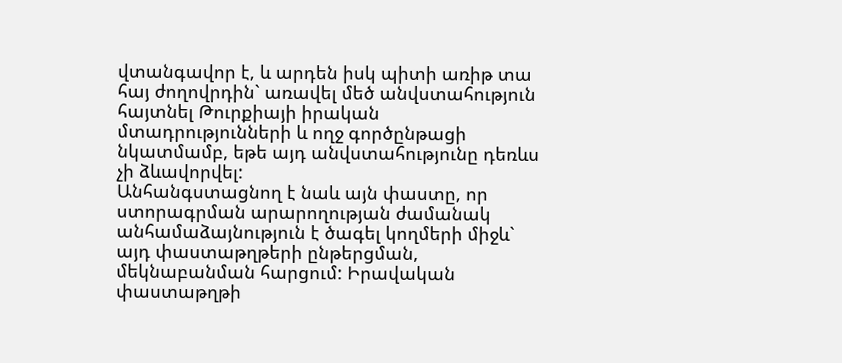վտանգավոր է, և արդեն իսկ պիտի առիթ տա հայ ժողովրդին` առավել մեծ անվստահություն հայտնել Թուրքիայի իրական մտադրությունների և ողջ գործընթացի նկատմամբ, եթե այդ անվստահությունը դեռևս չի ձևավորվել:
Անհանգստացնող է նաև այն փաստը, որ ստորագրման արարողության ժամանակ անհամաձայնություն է ծագել կողմերի միջև` այդ փաստաթղթերի ընթերցման, մեկնաբանման հարցում: Իրավական փաստաթղթի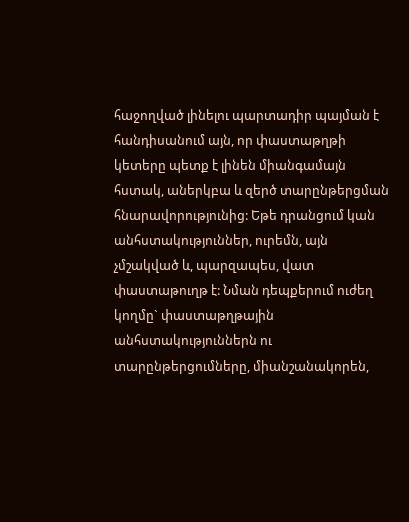հաջողված լինելու պարտադիր պայման է հանդիսանում այն, որ փաստաթղթի կետերը պետք է լինեն միանգամայն հստակ, աներկբա և զերծ տարընթերցման հնարավորությունից: Եթե դրանցում կան անհստակություններ, ուրեմն, այն չմշակված և, պարզապես, վատ փաստաթուղթ է: Նման դեպքերում ուժեղ կողմը` փաստաթղթային անհստակություններն ու տարընթերցումները, միանշանակորեն,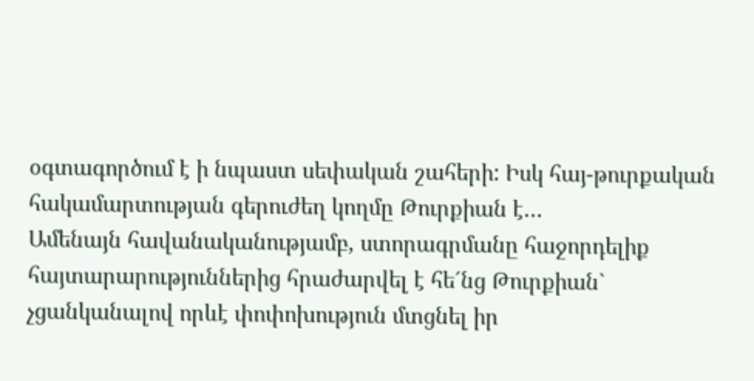օգտագործում է ի նպաստ սեփական շահերի: Իսկ հայ-թուրքական հակամարտության գերուժեղ կողմը Թուրքիան է…
Ամենայն հավանականությամբ, ստորագրմանը հաջորդելիք հայտարարություններից հրաժարվել է հե´նց Թուրքիան` չցանկանալով որևէ փոփոխություն մտցնել իր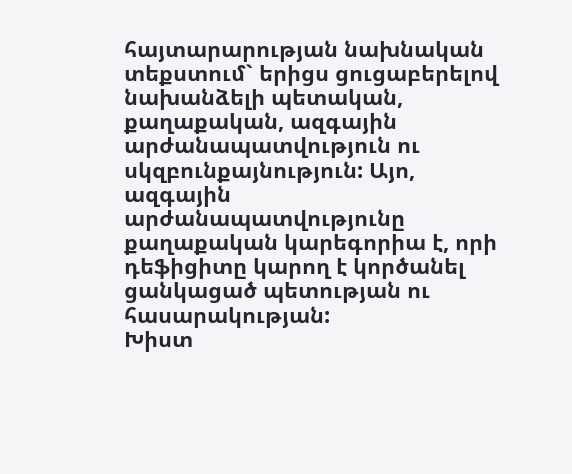հայտարարության նախնական տեքստում` երիցս ցուցաբերելով նախանձելի պետական, քաղաքական, ազգային արժանապատվություն ու սկզբունքայնություն: Այո, ազգային արժանապատվությունը քաղաքական կարեգորիա է, որի դեֆիցիտը կարող է կործանել ցանկացած պետության ու հասարակության:
Խիստ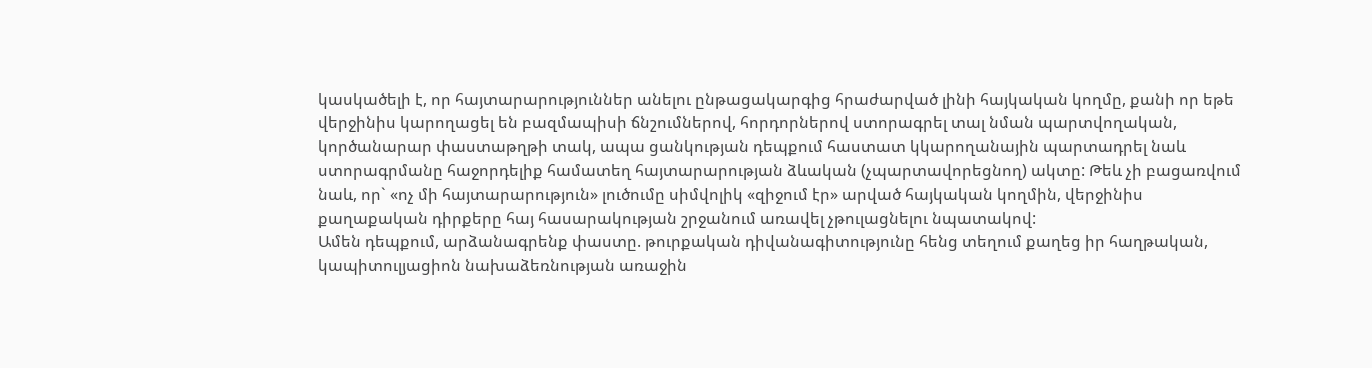կասկածելի է, որ հայտարարություններ անելու ընթացակարգից հրաժարված լինի հայկական կողմը, քանի որ եթե վերջինիս կարողացել են բազմապիսի ճնշումներով, հորդորներով ստորագրել տալ նման պարտվողական, կործանարար փաստաթղթի տակ, ապա ցանկության դեպքում հաստատ կկարողանային պարտադրել նաև ստորագրմանը հաջորդելիք համատեղ հայտարարության ձևական (չպարտավորեցնող) ակտը: Թեև չի բացառվում նաև, որ` «ոչ մի հայտարարություն» լուծումը սիմվոլիկ «զիջում էր» արված հայկական կողմին, վերջինիս քաղաքական դիրքերը հայ հասարակության շրջանում առավել չթուլացնելու նպատակով:
Ամեն դեպքում, արձանագրենք փաստը. թուրքական դիվանագիտությունը հենց տեղում քաղեց իր հաղթական, կապիտուլյացիոն նախաձեռնության առաջին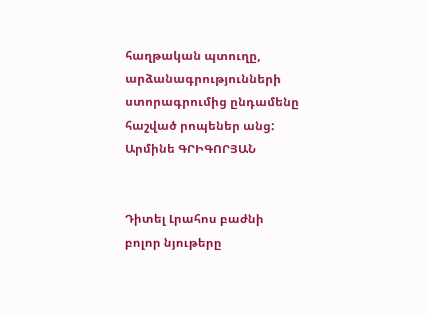հաղթական պտուղը, արձանագրությունների ստորագրումից ընդամենը հաշված րոպեներ անց:
Արմինե ԳՐԻԳՈՐՅԱՆ


Դիտել Լրահոս բաժնի բոլոր նյութերը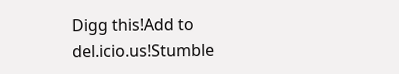Digg this!Add to del.icio.us!Stumble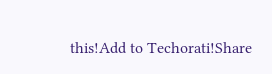this!Add to Techorati!Share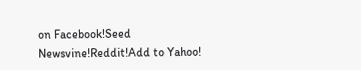on Facebook!Seed Newsvine!Reddit!Add to Yahoo!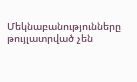Մեկնաբանությունները թույլատրված չեն